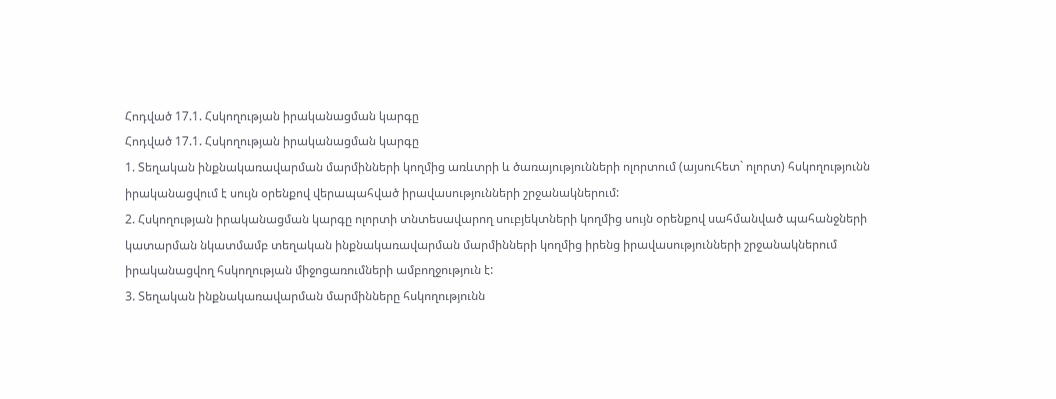Հոդված 17.1. Հսկողության իրականացման կարգը
Հոդված 17.1. Հսկողության իրականացման կարգը
1. Տեղական ինքնակառավարման մարմինների կողմից առևտրի և ծառայությունների ոլորտում (այսուհետ` ոլորտ) հսկողությունն իրականացվում է սույն օրենքով վերապահված իրավասությունների շրջանակներում:
2. Հսկողության իրականացման կարգը ոլորտի տնտեսավարող սուբյեկտների կողմից սույն օրենքով սահմանված պահանջների կատարման նկատմամբ տեղական ինքնակառավարման մարմինների կողմից իրենց իրավասությունների շրջանակներում իրականացվող հսկողության միջոցառումների ամբողջություն է:
3. Տեղական ինքնակառավարման մարմինները հսկողությունն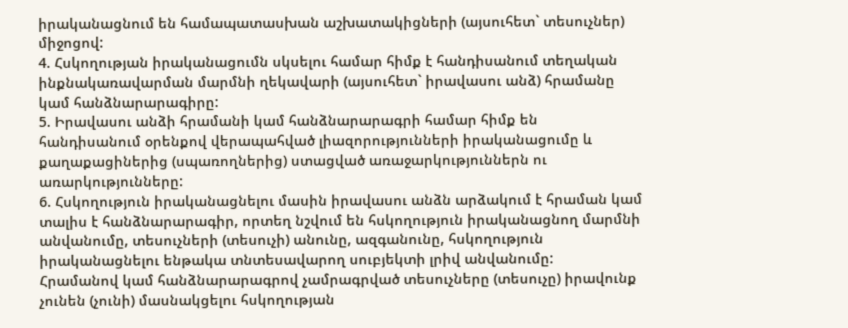իրականացնում են համապատասխան աշխատակիցների (այսուհետ` տեսուչներ) միջոցով:
4. Հսկողության իրականացումն սկսելու համար հիմք է հանդիսանում տեղական ինքնակառավարման մարմնի ղեկավարի (այսուհետ` իրավասու անձ) հրամանը կամ հանձնարարագիրը:
5. Իրավասու անձի հրամանի կամ հանձնարարագրի համար հիմք են հանդիսանում օրենքով վերապահված լիազորությունների իրականացումը և քաղաքացիներից (սպառողներից) ստացված առաջարկություններն ու առարկությունները:
6. Հսկողություն իրականացնելու մասին իրավասու անձն արձակում է հրաման կամ տալիս է հանձնարարագիր, որտեղ նշվում են հսկողություն իրականացնող մարմնի անվանումը, տեսուչների (տեսուչի) անունը, ազգանունը, հսկողություն իրականացնելու ենթակա տնտեսավարող սուբյեկտի լրիվ անվանումը:
Հրամանով կամ հանձնարարագրով չամրագրված տեսուչները (տեսուչը) իրավունք չունեն (չունի) մասնակցելու հսկողության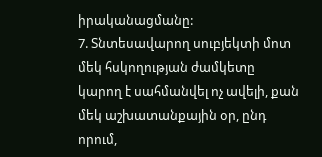իրականացմանը:
7. Տնտեսավարող սուբյեկտի մոտ մեկ հսկողության ժամկետը կարող է սահմանվել ոչ ավելի, քան մեկ աշխատանքային օր, ընդ որում,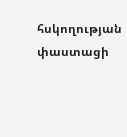հսկողության փաստացի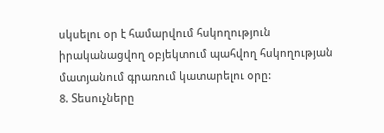սկսելու օր է համարվում հսկողություն իրականացվող օբյեկտում պահվող հսկողության մատյանում գրառում կատարելու օրը:
8. Տեսուչները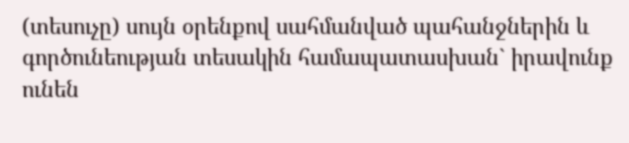(տեսուչը) սույն օրենքով սահմանված պահանջներին և գործունեության տեսակին համապատասխան` իրավունք ունեն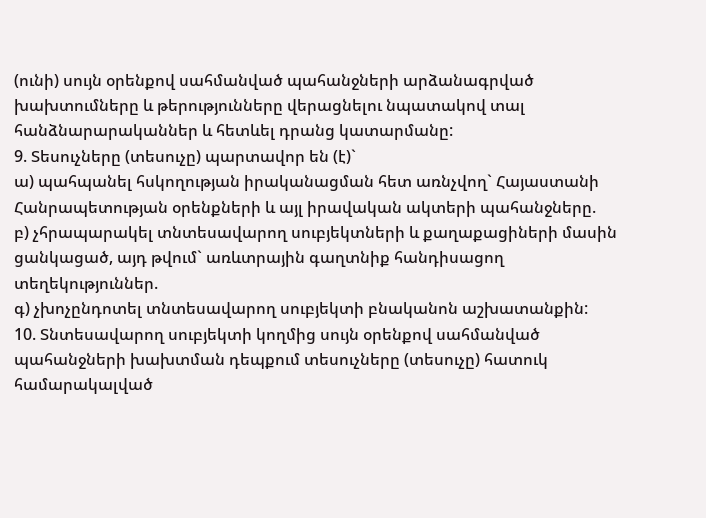(ունի) սույն օրենքով սահմանված պահանջների արձանագրված խախտումները և թերությունները վերացնելու նպատակով տալ հանձնարարականներ և հետևել դրանց կատարմանը:
9. Տեսուչները (տեսուչը) պարտավոր են (է)`
ա) պահպանել հսկողության իրականացման հետ առնչվող` Հայաստանի Հանրապետության օրենքների և այլ իրավական ակտերի պահանջները.
բ) չհրապարակել տնտեսավարող սուբյեկտների և քաղաքացիների մասին ցանկացած, այդ թվում` առևտրային գաղտնիք հանդիսացող տեղեկություններ.
գ) չխոչընդոտել տնտեսավարող սուբյեկտի բնականոն աշխատանքին:
10. Տնտեսավարող սուբյեկտի կողմից սույն օրենքով սահմանված պահանջների խախտման դեպքում տեսուչները (տեսուչը) հատուկ համարակալված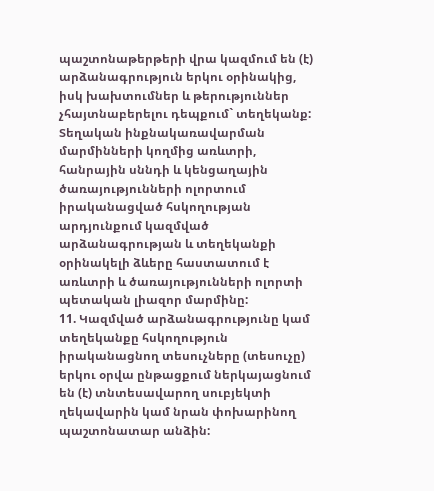պաշտոնաթերթերի վրա կազմում են (է) արձանագրություն երկու օրինակից, իսկ խախտումներ և թերություններ չհայտնաբերելու դեպքում` տեղեկանք:
Տեղական ինքնակառավարման մարմինների կողմից առևտրի, հանրային սննդի և կենցաղային ծառայությունների ոլորտում իրականացված հսկողության արդյունքում կազմված արձանագրության և տեղեկանքի օրինակելի ձևերը հաստատում է առևտրի և ծառայությունների ոլորտի պետական լիազոր մարմինը:
11. Կազմված արձանագրությունը կամ տեղեկանքը հսկողություն իրականացնող տեսուչները (տեսուչը) երկու օրվա ընթացքում ներկայացնում են (է) տնտեսավարող սուբյեկտի ղեկավարին կամ նրան փոխարինող պաշտոնատար անձին: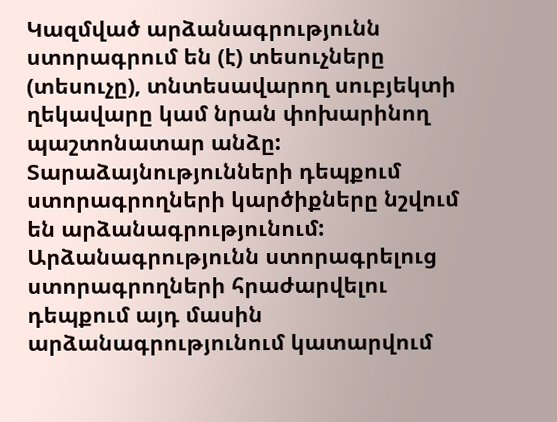Կազմված արձանագրությունն ստորագրում են (է) տեսուչները (տեսուչը), տնտեսավարող սուբյեկտի ղեկավարը կամ նրան փոխարինող պաշտոնատար անձը: Տարաձայնությունների դեպքում ստորագրողների կարծիքները նշվում են արձանագրությունում: Արձանագրությունն ստորագրելուց ստորագրողների հրաժարվելու դեպքում այդ մասին արձանագրությունում կատարվում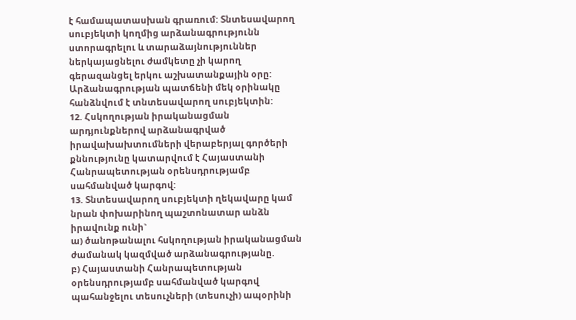է համապատասխան գրառում: Տնտեսավարող սուբյեկտի կողմից արձանագրությունն ստորագրելու և տարաձայնություններ ներկայացնելու ժամկետը չի կարող գերազանցել երկու աշխատանքային օրը: Արձանագրության պատճենի մեկ օրինակը հանձնվում է տնտեսավարող սուբյեկտին:
12. Հսկողության իրականացման արդյունքներով արձանագրված իրավախախտումների վերաբերյալ գործերի քննությունը կատարվում է Հայաստանի Հանրապետության օրենսդրությամբ սահմանված կարգով:
13. Տնտեսավարող սուբյեկտի ղեկավարը կամ նրան փոխարինող պաշտոնատար անձն իրավունք ունի`
ա) ծանոթանալու հսկողության իրականացման ժամանակ կազմված արձանագրությանը.
բ) Հայաստանի Հանրապետության օրենսդրությամբ սահմանված կարգով պահանջելու տեսուչների (տեսուչի) ապօրինի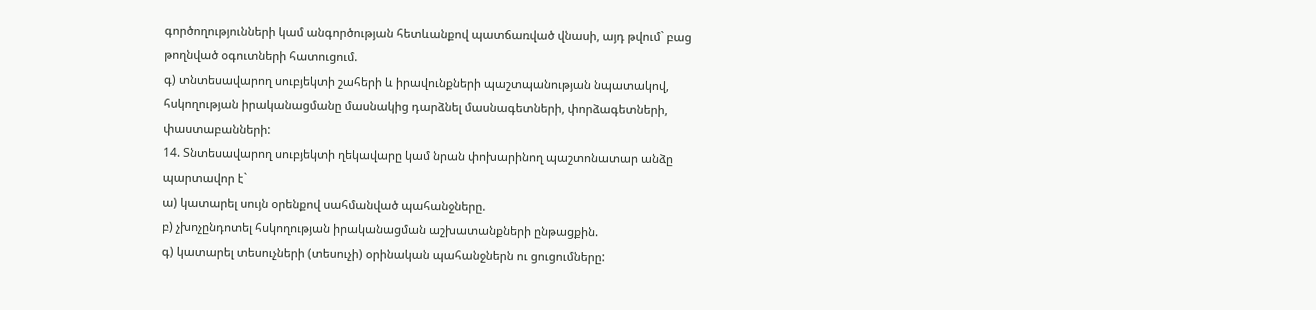գործողությունների կամ անգործության հետևանքով պատճառված վնասի, այդ թվում` բաց թողնված օգուտների հատուցում.
գ) տնտեսավարող սուբյեկտի շահերի և իրավունքների պաշտպանության նպատակով, հսկողության իրականացմանը մասնակից դարձնել մասնագետների, փորձագետների, փաստաբանների:
14. Տնտեսավարող սուբյեկտի ղեկավարը կամ նրան փոխարինող պաշտոնատար անձը պարտավոր է`
ա) կատարել սույն օրենքով սահմանված պահանջները.
բ) չխոչընդոտել հսկողության իրականացման աշխատանքների ընթացքին.
գ) կատարել տեսուչների (տեսուչի) օրինական պահանջներն ու ցուցումները: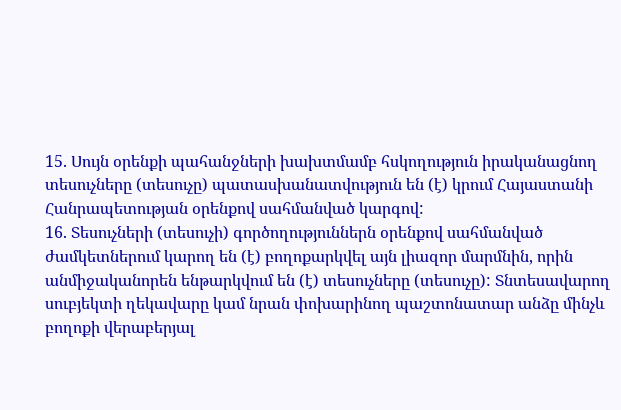15. Սույն օրենքի պահանջների խախտմամբ հսկողություն իրականացնող տեսուչները (տեսուչը) պատասխանատվություն են (է) կրում Հայաստանի Հանրապետության օրենքով սահմանված կարգով:
16. Տեսուչների (տեսուչի) գործողություններն օրենքով սահմանված ժամկետներում կարող են (է) բողոքարկվել այն լիազոր մարմնին, որին անմիջականորեն ենթարկվում են (է) տեսուչները (տեսուչը): Տնտեսավարող սուբյեկտի ղեկավարը կամ նրան փոխարինող պաշտոնատար անձը մինչև բողոքի վերաբերյալ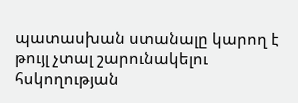պատասխան ստանալը կարող է թույլ չտալ շարունակելու հսկողության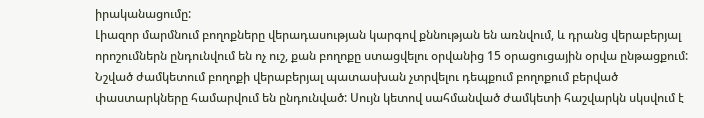իրականացումը:
Լիազոր մարմնում բողոքները վերադասության կարգով քննության են առնվում, և դրանց վերաբերյալ որոշումներն ընդունվում են ոչ ուշ, քան բողոքը ստացվելու օրվանից 15 օրացուցային օրվա ընթացքում: Նշված ժամկետում բողոքի վերաբերյալ պատասխան չտրվելու դեպքում բողոքում բերված փաստարկները համարվում են ընդունված: Սույն կետով սահմանված ժամկետի հաշվարկն սկսվում է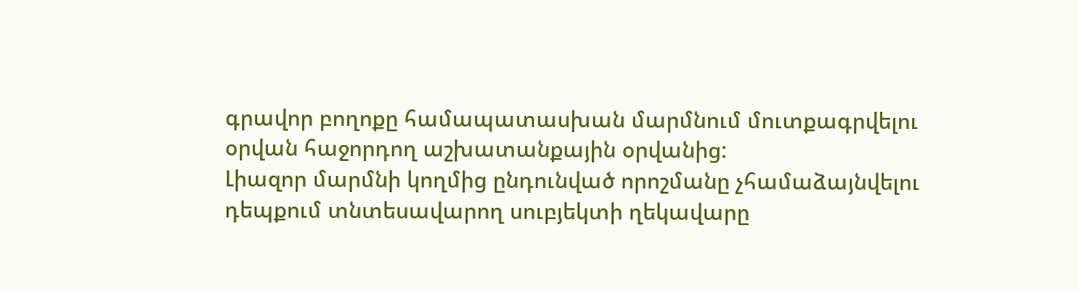գրավոր բողոքը համապատասխան մարմնում մուտքագրվելու օրվան հաջորդող աշխատանքային օրվանից:
Լիազոր մարմնի կողմից ընդունված որոշմանը չհամաձայնվելու դեպքում տնտեսավարող սուբյեկտի ղեկավարը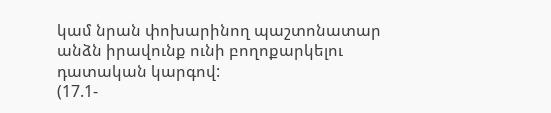կամ նրան փոխարինող պաշտոնատար անձն իրավունք ունի բողոքարկելու դատական կարգով:
(17.1-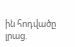ին հոդվածը լրաց.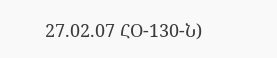27.02.07 ՀՕ-130-Ն)